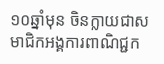១០ឆ្នាំមុន ចិនក្លាយជាសមាជិកអង្គការពាណិជ្ជក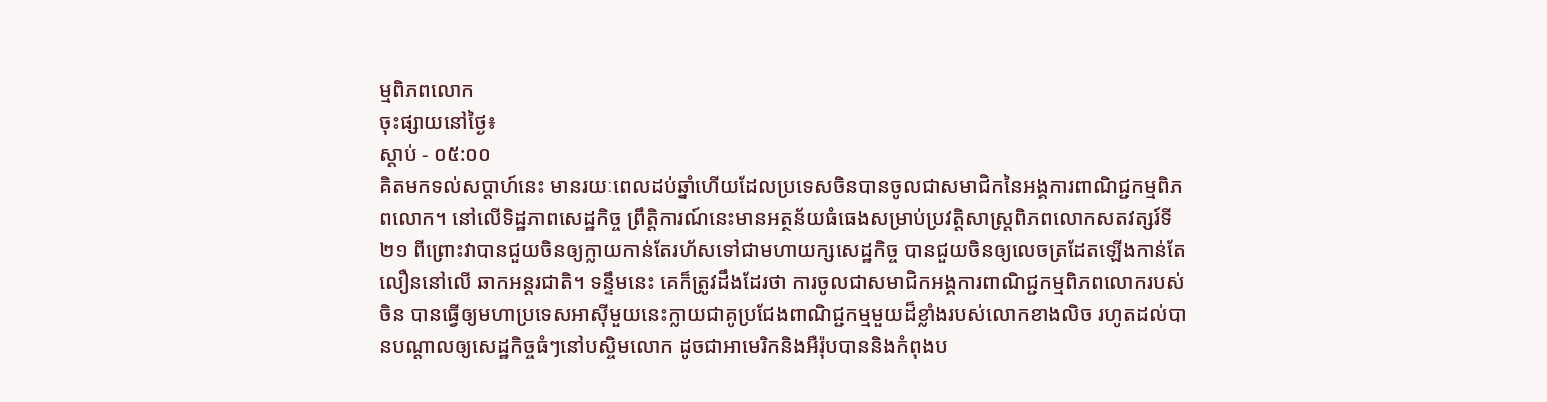ម្មពិភពលោក
ចុះផ្សាយនៅថ្ងៃ៖
ស្តាប់ - ០៥:០០
គិតមកទល់សប្តាហ៍នេះ មានរយៈពេលដប់ឆ្នាំហើយដែលប្រទេសចិនបានចូលជាសមាជិកនៃអង្គការពាណិជ្ជកម្មពិភពលោក។ នៅលើទិដ្ឋភាពសេដ្ឋកិច្ច ព្រឹត្តិការណ៍នេះមានអត្ថន័យធំធេងសម្រាប់ប្រវត្តិសាស្ត្រពិភពលោកសតវត្សរ៍ទី២១ ពីព្រោះវាបានជួយចិនឲ្យក្លាយកាន់តែរហ័សទៅជាមហាយក្សសេដ្ឋកិច្ច បានជួយចិនឲ្យលេចត្រដែតឡើងកាន់តែលឿននៅលើ ឆាកអន្តរជាតិ។ ទន្ទឹមនេះ គេក៏ត្រូវដឹងដែរថា ការចូលជាសមាជិកអង្គការពាណិជ្ជកម្មពិភពលោករបស់ចិន បានធ្វើឲ្យមហាប្រទេសអាស៊ីមួយនេះក្លាយជាគូប្រជែងពាណិជ្ជកម្មមួយដ៏ខ្លាំងរបស់លោកខាងលិច រហូតដល់បានបណ្តាលឲ្យសេដ្ឋកិច្ចធំៗនៅបស្ចិមលោក ដូចជាអាមេរិកនិងអឺរ៉ុបបាននិងកំពុងប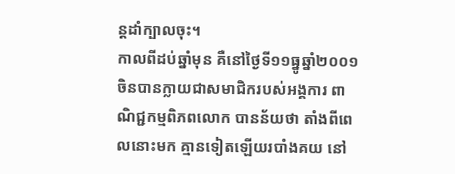ន្តដាំក្បាលចុះ។
កាលពីដប់ឆ្នាំមុន គឺនៅថ្ងៃទី១១ធ្នូឆ្នាំ២០០១ ចិនបានក្លាយជាសមាជិករបស់អង្គការ ពាណិជ្ជកម្មពិភពលោក បានន័យថា តាំងពីពេលនោះមក គ្មានទៀតឡើយរបាំងគយ នៅ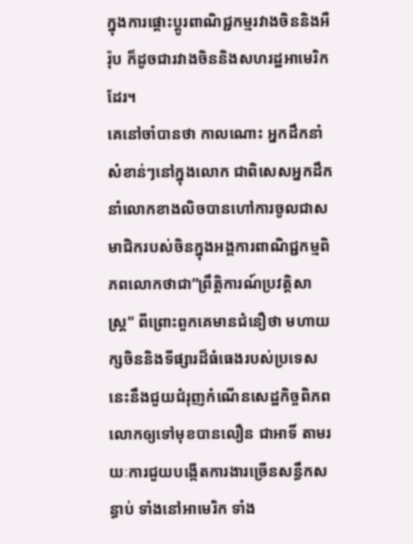ក្នុងការផ្តោះប្តូរពាណិជ្ជកម្មរវាងចិននិងអឺរ៉ុប ក៏ដូចជារវាងចិននិងសហរដ្ឋអាមេរិកដែរ។
គេនៅចាំបានថា កាលណោះ អ្នកដឹកនាំសំខាន់ៗនៅក្នុងលោក ជាពិសេសអ្នកដឹកនាំលោកខាងលិចបានហៅការចូលជាសមាជិករបស់ចិនក្នុងអង្គការពាណិជ្ជកម្មពិភពលោកថាជា”ព្រឹត្តិការណ៍ប្រវត្តិសាស្ត្រ" ពីព្រោះពួកគេមានជំនឿថា មហាយក្សចិននិងទីផ្សារដ៏ធំធេងរបស់ប្រទេសនេះនឹងជួយជំរុញកំណើនសេដ្ឋកិច្ចពិភពលោកឲ្យទៅមុខបានលឿន ជាអាទិ៍ តាមរយៈការជួយបង្កើតការងារច្រើនសន្ធឹកសន្ធាប់ ទាំងនៅអាមេរិក ទាំង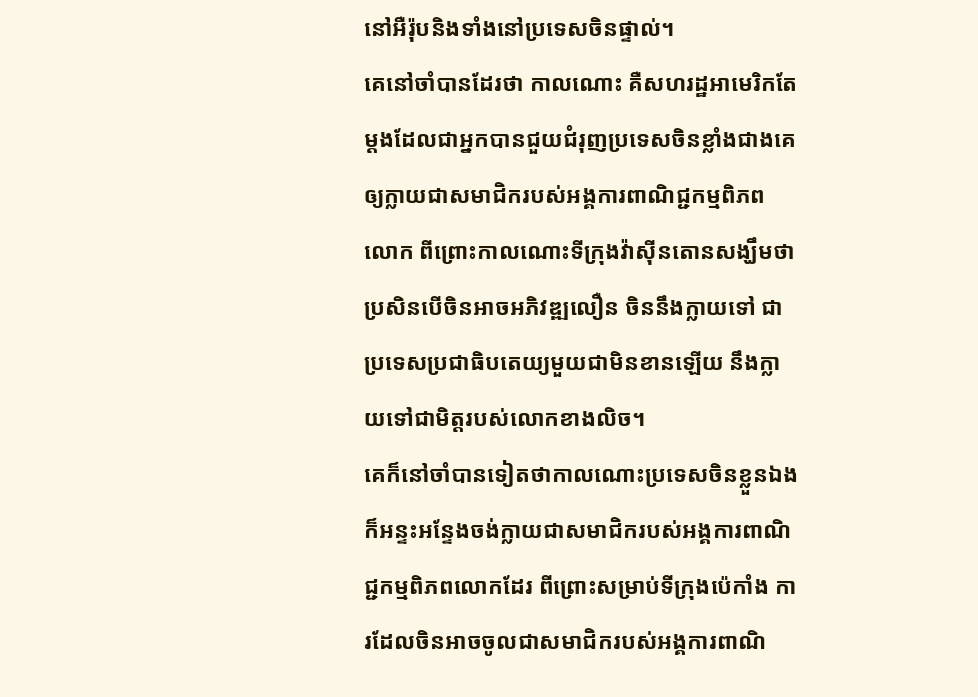នៅអឺរ៉ុបនិងទាំងនៅប្រទេសចិនផ្ទាល់។
គេនៅចាំបានដែរថា កាលណោះ គឺសហរដ្ឋអាមេរិកតែម្តងដែលជាអ្នកបានជួយជំរុញប្រទេសចិនខ្លាំងជាងគេឲ្យក្លាយជាសមាជិករបស់អង្គការពាណិជ្ជកម្មពិភពលោក ពីព្រោះកាលណោះទីក្រុងវ៉ាស៊ីនតោនសង្ឃឹមថា ប្រសិនបើចិនអាចអភិវឌ្ឍលឿន ចិននឹងក្លាយទៅ ជាប្រទេសប្រជាធិបតេយ្យមួយជាមិនខានឡើយ នឹងក្លាយទៅជាមិត្តរបស់លោកខាងលិច។
គេក៏នៅចាំបានទៀតថាកាលណោះប្រទេសចិនខ្លួនឯងក៏អន្ទះអន្ទែងចង់ក្លាយជាសមាជិករបស់អង្គការពាណិជ្ជកម្មពិភពលោកដែរ ពីព្រោះសម្រាប់ទីក្រុងប៉េកាំង ការដែលចិនអាចចូលជាសមាជិករបស់អង្គការពាណិ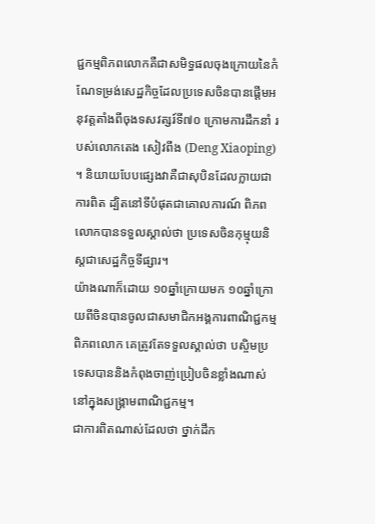ជ្ជកម្មពិភពលោកគឺជាសមិទ្ធផលចុងក្រោយនៃកំណែទម្រង់សេដ្ឋកិច្ចដែលប្រទេសចិនបានផ្តើមអនុវត្តតាំងពីចុងទសវត្សរ៍ទី៧០ ក្រោមការដឹកនាំ របស់លោកតេង សៀវពីង (Deng Xiaoping) ។ និយាយបែបផ្សេងវាគឺជាសុបិនដែលក្លាយជាការពិត ដ្បិតនៅទីបំផុតជាគោលការណ៍ ពិភពលោកបានទទួលស្គាល់ថា ប្រទេសចិនកុម្មុយនិស្តជាសេដ្ឋកិច្ចទីផ្សារ។
យ៉ាងណាក៏ដោយ ១០ឆ្នាំក្រោយមក ១០ឆ្នាំក្រោយពីចិនបានចូលជាសមាជិកអង្គការពាណិជ្ជកម្មពិភពលោក គេត្រូវតែទទួលស្គាល់ថា បស្ចិមប្រទេសបាននិងកំពុងចាញ់ប្រៀបចិនខ្លាំងណាស់ នៅក្នុងសង្គ្រាមពាណិជ្ជកម្ម។
ជាការពិតណាស់ដែលថា ថ្នាក់ដឹក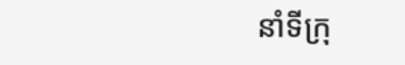នាំទីក្រុ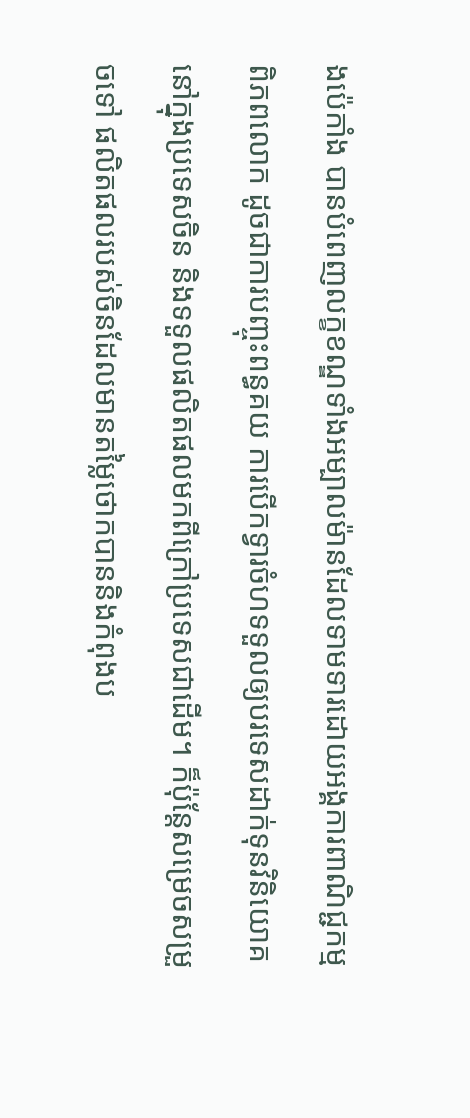ងប៉េកាំង បានបំពេញលក្ខខណ្ឌទាំងអម្បាលម៉ានដែលទាមទារដោយអង្គការពាណិជ្ជកម្មពិភពលោក ដូចជាការបញ្ចុះពន្ធគយ ការបើកទ្វារចំហទទួលឲ្យបរទេសដាក់ទុនវិនិយោគនៅក្នុងប្រទេសចិន និងទទួលផលិតផលមកពីក្រៅប្រទេសជាដើម។ ក៏ប៉ុន្តែសម្រេចសម្រួចទៅ ផលិតផលរបស់ចិនដែលមានតម្លៃថោកបាននិងកំពុងប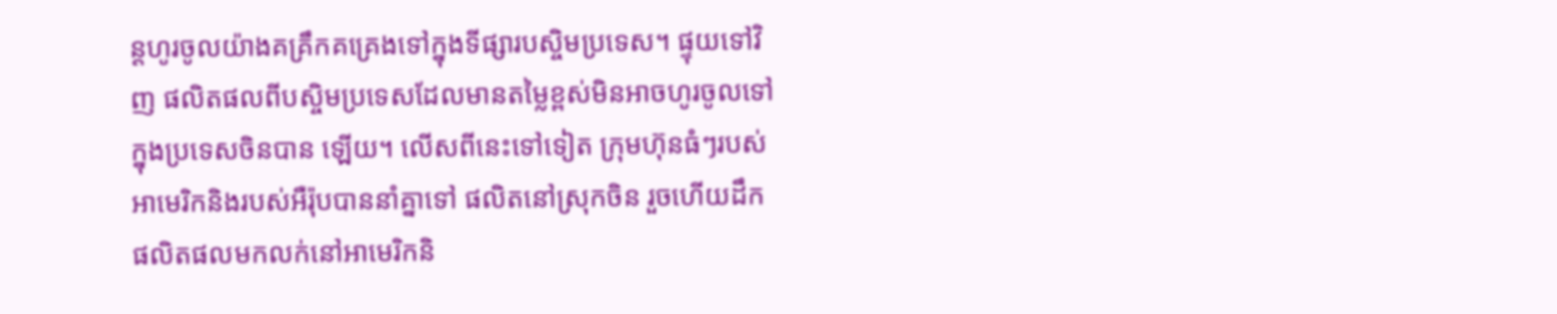ន្តហូរចូលយ៉ាងគគ្រឹកគគ្រេងទៅក្នុងទីផ្សារបស្ចិមប្រទេស។ ផ្ទុយទៅវិញ ផលិតផលពីបស្ចិមប្រទេសដែលមានតម្លៃខ្ពស់មិនអាចហូរចូលទៅក្នុងប្រទេសចិនបាន ឡើយ។ លើសពីនេះទៅទៀត ក្រុមហ៊ុនធំៗរបស់អាមេរិកនិងរបស់អឺរ៉ុបបាននាំគ្នាទៅ ផលិតនៅស្រុកចិន រួចហើយដឹកផលិតផលមកលក់នៅអាមេរិកនិ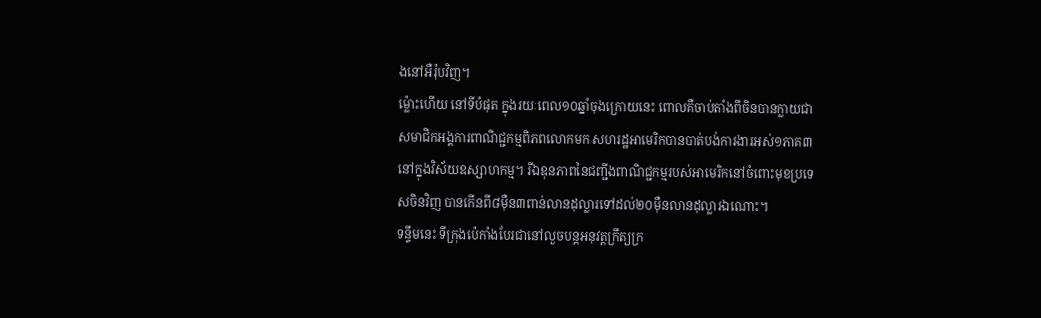ងនៅអឺរ៉ុបវិញ។
ម្ល៉ោះហើយ នៅទីបំផុត ក្នុងរយៈពេល១០ឆ្នាំចុងក្រោយនេះ ពោលគឺចាប់តាំងពីចិនបានក្លាយជាសមាជិកអង្គការពាណិជ្ជកម្មពិភពលោកមក សហរដ្ឋអាមេរិកបានបាត់បង់ការងារអស់១ភាគ៣ នៅក្នុងវិស័យឧស្សាហកម្ម។ រីឯឧុនភាពនៃជញ្ជីងពាណិជ្ជកម្មរបស់អាមេរិកនៅចំពោះមុខប្រទេសចិនវិញ បានកើនពី៨ម៉ឺន៣ពាន់លានដុល្លារទៅដល់២០ម៉ឺនលានដុល្លារឯណោះ។
ទន្ទឹមនេះ ទីក្រុងប៉េកាំងបែរជានៅលួចបន្តអនុវត្តក្រឹត្យក្រ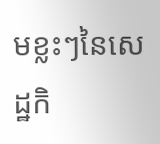មខ្លះៗនៃសេដ្ឋកិ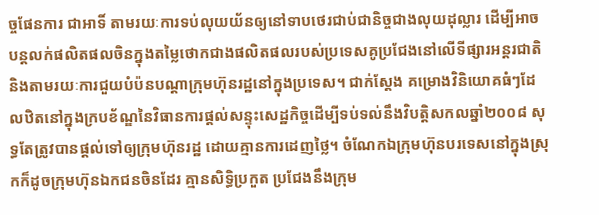ច្ចផែនការ ជាអាទិ៍ តាមរយៈការទប់លុយយ័នឲ្យនៅទាបថេរជាប់ជានិច្ចជាងលុយដុល្លារ ដើម្បីអាចបន្តលក់ផលិតផលចិនក្នុងតម្លៃថោកជាងផលិតផលរបស់ប្រទេសគូប្រជែងនៅលើទីផ្សារអន្តរជាតិ និងតាមរយៈការជួយបំប៉នបណ្តាក្រុមហ៊ុនរដ្ឋនៅក្នុងប្រទេស។ ជាក់ស្តែង គម្រោងវិនិយោគធំៗដែលឋិតនៅក្នុងក្របខ័ណ្ឌនៃវិធានការផ្តល់សន្ទុះសេដ្ឋកិច្ចដើម្បីទប់ទល់នឹងវិបត្តិសកលឆ្នាំ២០០៨ សុទ្ធតែត្រូវបានផ្តល់ទៅឲ្យក្រុមហ៊ុនរដ្ឋ ដោយគ្មានការដេញថ្លៃ។ ចំណែកឯក្រុមហ៊ុនបរទេសនៅក្នុងស្រុកក៏ដូចក្រុមហ៊ុនឯកជនចិនដែរ គ្មានសិទ្ធិប្រកួត ប្រជែងនឹងក្រុម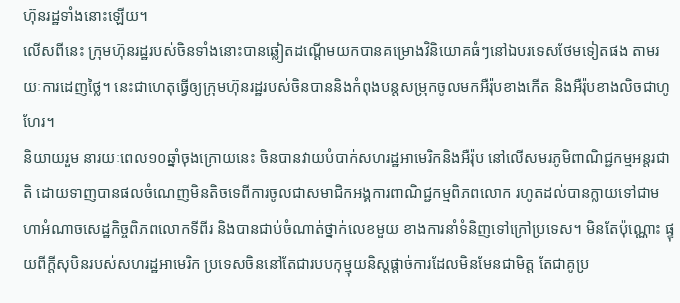ហ៊ុនរដ្ឋទាំងនោះឡើយ។
លើសពីនេះ ក្រុមហ៊ុនរដ្ឋរបស់ចិនទាំងនោះបានឆ្លៀតដណ្តើមយកបានគម្រោងវិនិយោគធំៗនៅឯបរទេសថែមទៀតផង តាមរយៈការដេញថ្លៃ។ នេះជាហេតុធ្វើឲ្យក្រុមហ៊ុនរដ្ឋរបស់ចិនបាននិងកំពុងបន្តសម្រុកចូលមកអឺរ៉ុបខាងកើត និងអឺរ៉ុបខាងលិចជាហូហែរ។
និយាយរួម នារយៈពេល១០ឆ្នាំចុងក្រោយនេះ ចិនបានវាយបំបាក់សហរដ្ឋអាមេរិកនិងអឺរ៉ុប នៅលើសមរភូមិពាណិជ្ជកម្មអន្តរជាតិ ដោយទាញបានផលចំណេញមិនតិចទេពីការចូលជាសមាជិកអង្គការពាណិជ្ជកម្មពិភពលោក រហូតដល់បានក្លាយទៅជាមហាអំណាចសេដ្ឋកិច្ចពិភពលោកទីពីរ និងបានជាប់ចំណាត់ថ្នាក់លេខមួយ ខាងការនាំទំនិញទៅក្រៅប្រទេស។ មិនតែប៉ុណ្ណោះ ផ្ទុយពីក្តីសុបិនរបស់សហរដ្ឋអាមេរិក ប្រទេសចិននៅតែជារបបកុម្មុយនិស្តផ្តាច់ការដែលមិនមែនជាមិត្ត តែជាគូប្រ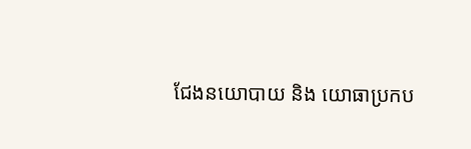ជែងនយោបាយ និង យោធាប្រកប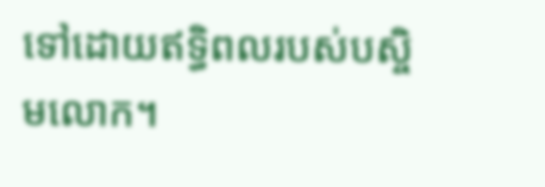ទៅដោយឥទ្ធិពលរបស់បស្ចិមលោក។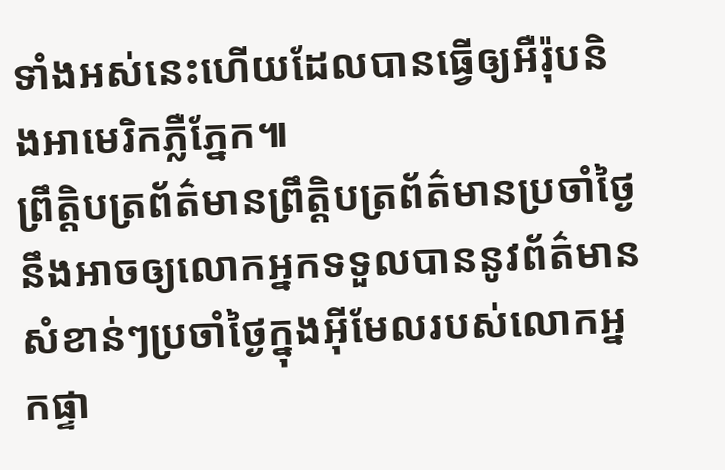ទាំងអស់នេះហើយដែលបានធ្វើឲ្យអឺរ៉ុបនិងអាមេរិកភ្លឺភ្នែក៕
ព្រឹត្តិបត្រព័ត៌មានព្រឹត្តិបត្រព័ត៌មានប្រចាំថ្ងៃនឹងអាចឲ្យលោកអ្នកទទួលបាននូវព័ត៌មានសំខាន់ៗប្រចាំថ្ងៃក្នុងអ៊ីមែលរបស់លោកអ្នកផ្ទា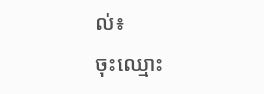ល់៖
ចុះឈ្មោះ